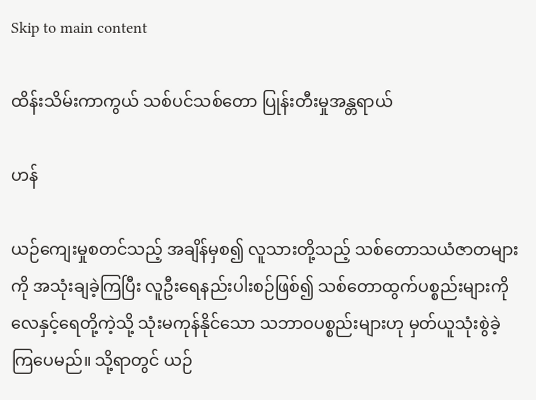Skip to main content

ထိန်းသိမ်းကာကွယ် သစ်ပင်သစ်တော ပြုန်းတီးမှုအန္တရာယ်

ဟန်

ယဉ်ကျေးမှုစတင်သည့် အချိန်မှစ၍ လူသားတို့သည့် သစ်တောသယံဇာတများကို အသုံးချခဲ့ကြပြီး လူဦးရေနည်းပါးစဉ်ဖြစ်၍ သစ်တောထွက်ပစ္စည်းများကို လေနှင့်ရေတို့ကဲ့သို့ သုံးမကုန်နိုင်သော သဘာဝပစ္စည်းများဟု မှတ်ယူသုံးစွဲခဲ့ကြပေမည်။ သို့ရာတွင် ယဉ်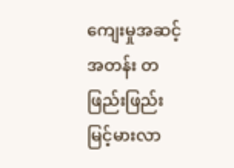ကျေးမှုအဆင့်အတန်း တဖြည်းဖြည်း မြင့်မားလာ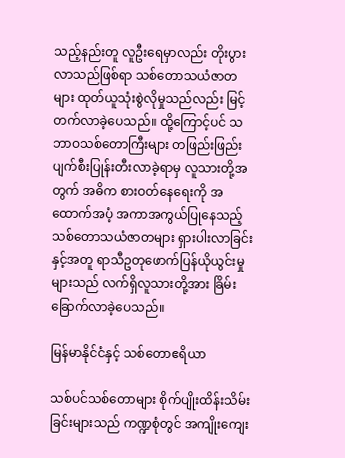သည့်နည်းတူ လူဦးရေမှာလည်း တိုးပွားလာသည်ဖြစ်ရာ သစ်တောသယံဇာတများ ထုတ်ယူသုံးစွဲလိုမှုသည်လည်း မြင့်တက်လာခဲ့ပေသည်။ ထို့ကြောင့်ပင် သဘာဝသစ်တောကြီးများ တဖြည်းဖြည်းပျက်စီးပြုန်းတီးလာခဲ့ရာမှ လူသားတို့အတွက် အဓိက စားဝတ်နေရေးကို အထောက်အပံ့ အကာအကွယ်ပြုနေသည့် သစ်တောသယံဇာတများ ရှားပါးလာခြင်းနှင့်အတူ ရာသီဥတုဖောက်ပြန်ယိုယွင်းမှုများသည် လက်ရှိလူသားတို့အား ခြိမ်းခြောက်လာခဲ့ပေသည်။

မြန်မာနိုင်ငံနှင့် သစ်တောဧရိယာ

သစ်ပင်သစ်တောများ စိုက်ပျိုးထိန်းသိမ်းခြင်းများသည် ကဏ္ဍစုံတွင် အကျိုးကျေး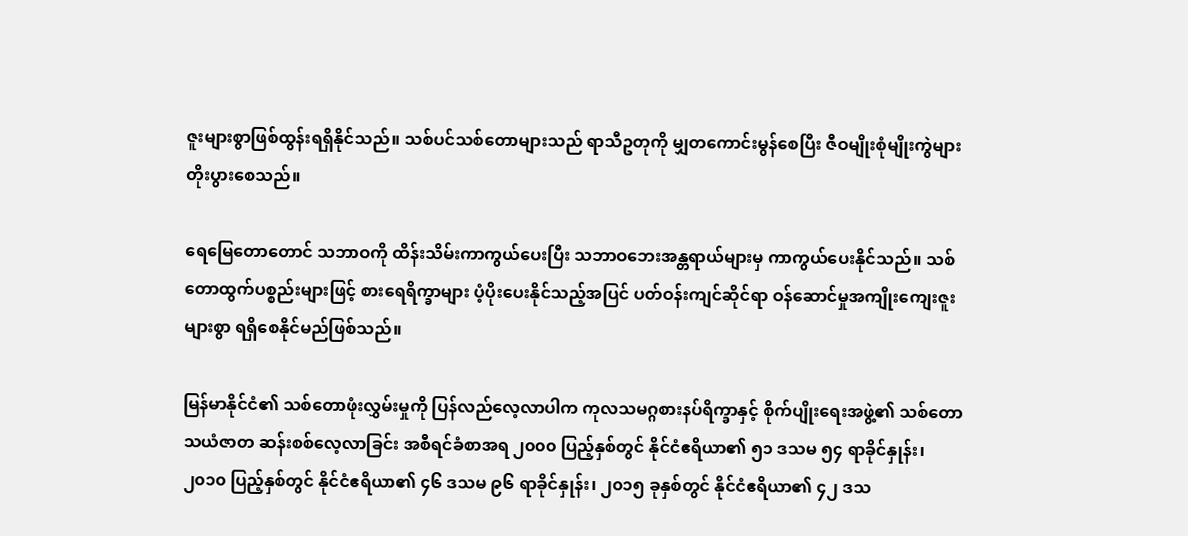ဇူးများစွာဖြစ်ထွန်းရရှိနိုင်သည်။ သစ်ပင်သစ်တောများသည် ရာသီဥတုကို မျှတကောင်းမွန်စေပြီး ဇီဝမျိုးစုံမျိုးကွဲများ တိုးပွားစေသည်။

ရေမြေတောတောင် သဘာဝကို ထိန်းသိမ်းကာကွယ်ပေးပြီး သဘာဝဘေးအန္တရာယ်များမှ ကာကွယ်ပေးနိုင်သည်။ သစ်တောထွက်ပစ္စည်းများဖြင့် စားရေရိက္ခာများ ပံ့ပိုးပေးနိုင်သည့်အပြင် ပတ်ဝန်းကျင်ဆိုင်ရာ ဝန်ဆောင်မှုအကျိုးကျေးဇူးများစွာ ရရှိစေနိုင်မည်ဖြစ်သည်။

မြန်မာနိုင်ငံ၏ သစ်တောဖုံးလွှမ်းမှုကို ပြန်လည်လေ့လာပါက ကုလသမဂ္ဂစားနပ်ရိက္ခာနှင့် စိုက်ပျိုးရေးအဖွဲ့၏ သစ်တောသယံဇာတ ဆန်းစစ်လေ့လာခြင်း အစီရင်ခံစာအရ ၂၀၀၀ ပြည့်နှစ်တွင် နိုင်ငံဧရိယာ၏ ၅၁ ဒသမ ၅၄ ရာခိုင်နှုန်း၊ ၂၀၁၀ ပြည့်နှစ်တွင် နိုင်ငံဧရိယာ၏ ၄၆ ဒသမ ၉၆ ရာခိုင်နှုန်း၊ ၂၀၁၅ ခုနှစ်တွင် နိုင်ငံဧရိယာ၏ ၄၂ ဒသ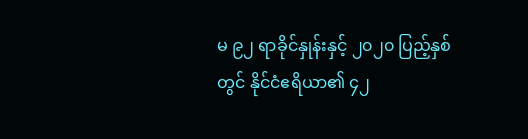မ ၉၂ ရာခိုင်နှုန်းနှင့် ၂၀၂၀ ပြည့်နှစ်တွင် နိုင်ငံဧရိယာ၏ ၄၂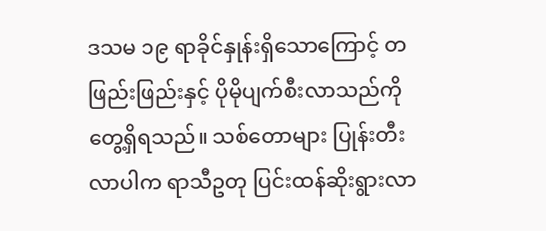ဒသမ ၁၉ ရာခိုင်နှုန်းရှိသောကြောင့် တဖြည်းဖြည်းနှင့် ပိုမိုပျက်စီးလာသည်ကို တွေ့ရှိရသည်။ သစ်တောများ ပြုန်းတီးလာပါက ရာသီဥတု ပြင်းထန်ဆိုးရွားလာ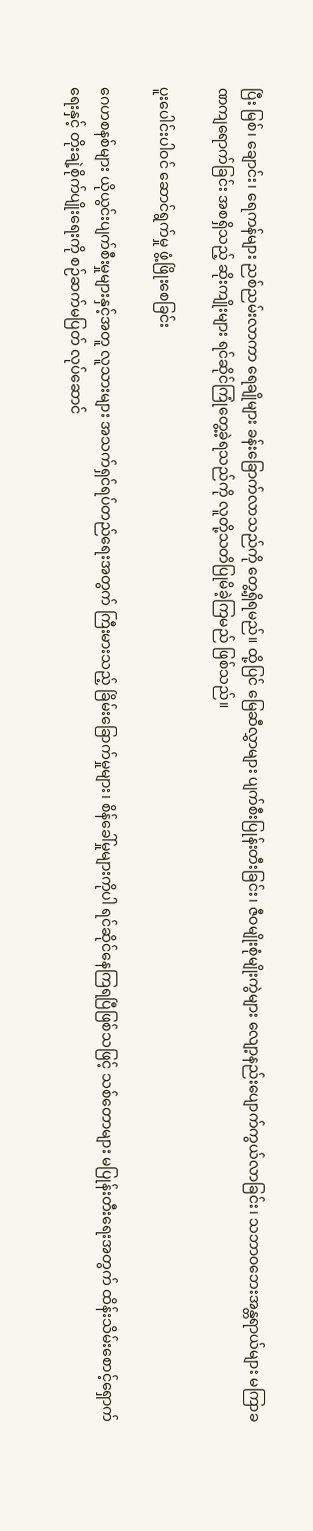ပြီး မြစ်၊ ချောင်း၊ ရေကန်များ ညစ်ညမ်းလာကာ ရေချိုများ ခန်းခြောက်လာသည်ကို တွေ့ရှိရမည်။ ထို့ပြင် မြေဆီလွှာများ ပျက်စီးပြုန်းတီးခြင်း၊ ဇီဝမျိုးစုံမျိုးကွဲများ လျော့နည်းပျောက်ကွယ်လာခြင်း၊ သဘာဝဘေးအန္တရာယ်များ မကြာခဏကျရောက်ခြင်း အစရှိသည့် ဆိုးကျိုးများ ရင်ဆိုင်ကြုံတွေ့ခဲ့ရသည်ကို လူတို့သတိပြုမိခဲ့ကြမည် ဖြစ်သည်။

ပူးပေါင်းပါဝင် ဆောင်ရွက်မှု ဖွံ့ဖြိုးစေခြင်း

ဂေဟစနစ်များ ယိုယွင်းပျက်စီးမှုများနှင့်အတူ လူသားများ အသက်ရှင်ရပ်တည်ရေးအတွက် ကြီးမားသည့် ခြိမ်းခြောက်မှုများ၊ စိန်ခေါ်မှုများကိုပါ ရင်ဆိုင်နေကြရပြီဖြစ်သဖြင့် သစ်တောများ မပြုန်းတီးရေးအတွက် ထိန်းသိမ်းစောင့်ရှောက်ရေးနှင့် တိုးချဲ့စိုက်ပျိုးရေးကို စဉ်ဆက်မပြတ် လုပ်ဆောင်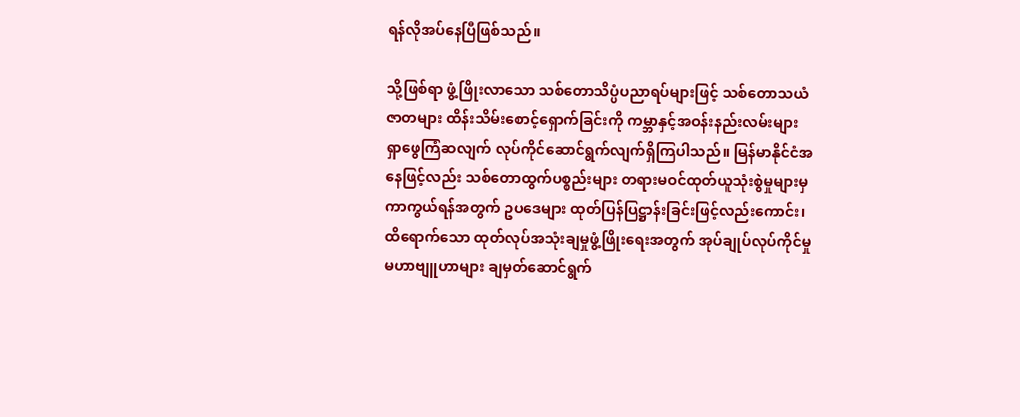ရန်လိုအပ်နေပြီဖြစ်သည်။

သို့ဖြစ်ရာ ဖွံ့ဖြိုးလာသော သစ်တောသိပ္ပံပညာရပ်များဖြင့် သစ်တောသယံဇာတများ ထိန်းသိမ်းစောင့်ရှောက်ခြင်းကို ကမ္ဘာနှင့်အဝန်းနည်းလမ်းများ ရှာဖွေကြံဆလျက် လုပ်ကိုင်ဆောင်ရွက်လျက်ရှိကြပါသည်။ မြန်မာနိုင်ငံအနေဖြင့်လည်း သစ်တောထွက်ပစ္စည်းများ တရားမဝင်ထုတ်ယူသုံးစွဲမှုများမှ ကာကွယ်ရန်အတွက် ဥပဒေများ ထုတ်ပြန်ပြဋ္ဌာန်းခြင်းဖြင့်လည်းကောင်း၊ ထိရောက်သော ထုတ်လုပ်အသုံးချမှုဖွံ့ဖြိုးရေးအတွက် အုပ်ချုပ်လုပ်ကိုင်မှုမဟာဗျူဟာများ ချမှတ်ဆောင်ရွက်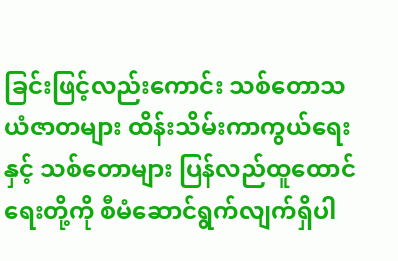ခြင်းဖြင့်လည်းကောင်း သစ်တောသယံဇာတများ ထိန်းသိမ်းကာကွယ်ရေးနှင့် သစ်တောများ ပြန်လည်ထူထောင်ရေးတို့ကို စီမံဆောင်ရွက်လျက်ရှိပါ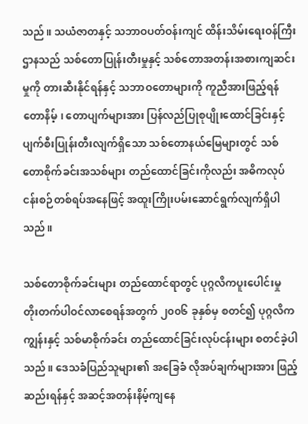သည်။ သယံဇာတနှင့် သဘာဝပတ်ဝန်းကျင် ထိန်းသိမ်းရေးဝန်ကြီးဌာနသည် သစ်တောပြုန်းတီးမှုနှင့် သစ်တောအတန်းအစားကျဆင်းမှုကို တားဆီးနိုင်ရန်နှင့် သဘာဝတောများကို ကူညီအားဖြည့်ရန် တောနိမ့်၊ တောပျက်များအား ပြန်လည်ပြုစုပျိုးထောင်ခြင်းနှင့် ပျက်စီးပြုန်းတီးလျက်ရှိသော သစ်တောနယ်မြေများတွင် သစ်တောစိုက်ခင်းအသစ်များ တည်ထောင်ခြင်းကိုလည်း အဓိကလုပ်ငန်းစဉ်တစ်ရပ်အနေဖြင့် အထူးကြိုးပမ်းဆောင်ရွက်လျက်ရှိပါသည်။

သစ်တောစိုက်ခင်းများ တည်ထောင်ရာတွင် ပုဂ္ဂလိကပူးပေါင်းမှု တိုးတက်ပါဝင်လာစေရန်အတွက် ၂၀၀၆ ခုနှစ်မှ စတင်၍ ပုဂ္ဂလိကကျွန်းနှင့် သစ်မာစိုက်ခင်း တည်ထောင်ခြင်းလုပ်ငန်းများ စတင်ခဲ့ပါသည်။ ဒေသခံပြည်သူများ၏ အခြေခံ လိုအပ်ချက်များအား ဖြည့်ဆည်းရန်နှင့် အဆင့်အတန်းနိမ့်ကျနေ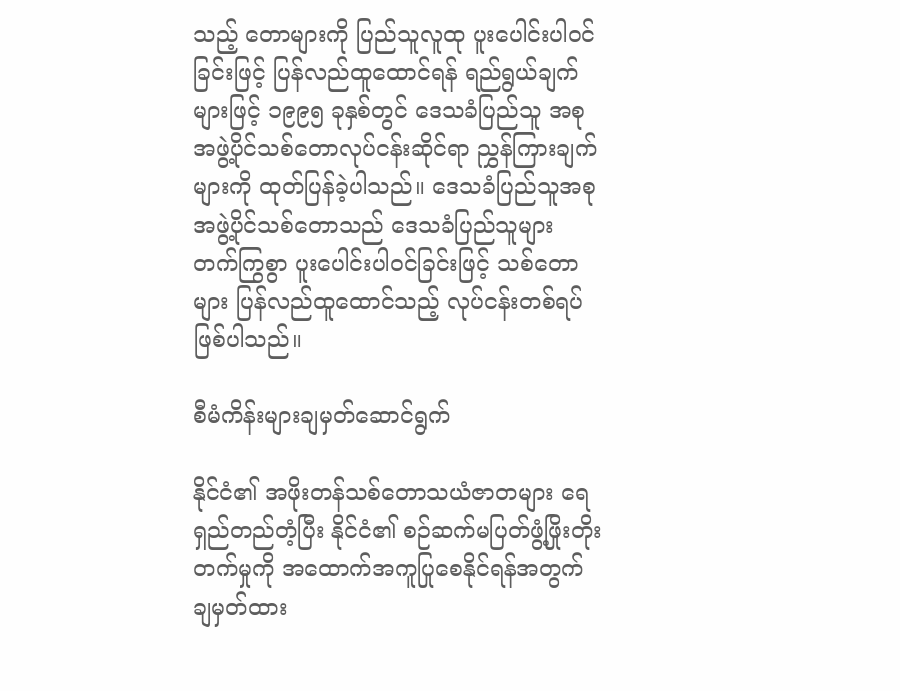သည့် တောများကို ပြည်သူလူထု ပူးပေါင်းပါဝင်ခြင်းဖြင့် ပြန်လည်ထူထောင်ရန် ရည်ရွယ်ချက်များဖြင့် ၁၉၉၅ ခုနှစ်တွင် ဒေသခံပြည်သူ အစုအဖွဲ့ပိုင်သစ်တောလုပ်ငန်းဆိုင်ရာ ညွှန်ကြားချက်များကို ထုတ်ပြန်ခဲ့ပါသည်။ ဒေသခံပြည်သူအစုအဖွဲ့ပိုင်သစ်တောသည် ဒေသခံပြည်သူများ တက်ကြွစွာ ပူးပေါင်းပါဝင်ခြင်းဖြင့် သစ်တောများ ပြန်လည်ထူထောင်သည့် လုပ်ငန်းတစ်ရပ်ဖြစ်ပါသည်။

စီမံကိန်းများချမှတ်ဆောင်ရွက်

နိုင်ငံ၏ အဖိုးတန်သစ်တောသယံဇာတများ ရေရှည်တည်တံ့ပြီး နိုင်ငံ၏ စဉ်ဆက်မပြတ်ဖွံ့ဖြိုးတိုးတက်မှုကို အထောက်အကူပြုစေနိုင်ရန်အတွက် ချမှတ်ထား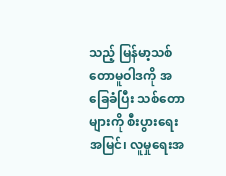သည့် မြန်မာ့သစ်တောမူဝါဒကို အခြေခံပြီး သစ်တောများကို စီးပွားရေးအမြင်၊ လူမှုရေးအ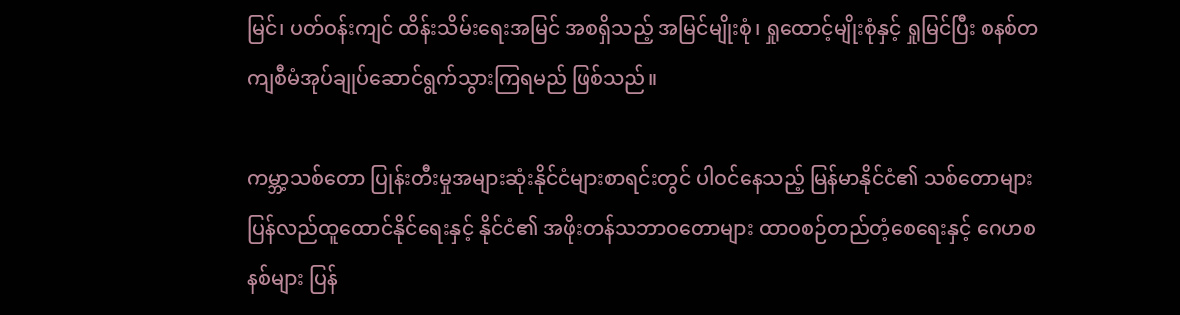မြင်၊ ပတ်ဝန်းကျင် ထိန်းသိမ်းရေးအမြင် အစရှိသည့် အမြင်မျိုးစုံ၊ ရှုထောင့်မျိုးစုံနှင့် ရှုမြင်ပြီး စနစ်တကျစီမံအုပ်ချုပ်ဆောင်ရွက်သွားကြရမည် ဖြစ်သည်။

ကမ္ဘာ့သစ်တော ပြုန်းတီးမှုအများဆုံးနိုင်ငံများစာရင်းတွင် ပါဝင်နေသည့် မြန်မာနိုင်ငံ၏ သစ်တောများ ပြန်လည်ထူထောင်နိုင်ရေးနှင့် နိုင်ငံ၏ အဖိုးတန်သဘာဝတောများ ထာဝစဉ်တည်တံ့စေရေးနှင့် ဂေဟစနစ်များ ပြန်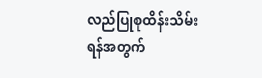လည်ပြုစုထိန်းသိမ်းရန်အတွက်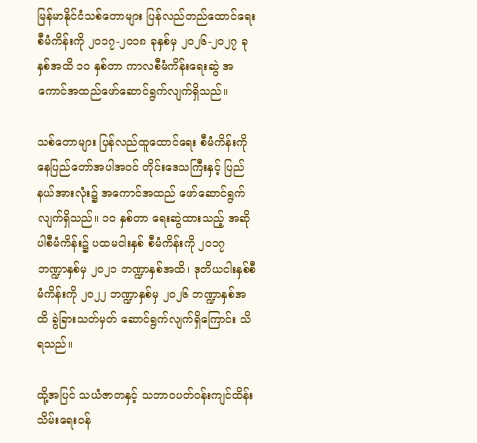မြန်မာနိုင်ငံသစ်တောများ ပြန်လည်တည်ထောင်ရေးစီမံကိန်းကို ၂၀၁၇-၂၀၁၈ ခုနှစ်မှ ၂၀၂၆-၂၀၂၇ ခုနှစ်အထိ ၁၀ နှစ်တာ ကာလစီမံကိန်းရေးဆွဲ အကောင်အထည်ဖော်ဆောင်ရွက်လျက်ရှိသည်။

သစ်တောများ ပြန်လည်ထူထောင်ရေး စီမံကိန်းကို နေပြည်တော်အပါအဝင် တိုင်းဒေသကြီးနှင့် ပြည်နယ်အားလုံး၌ အကောင်အထည် ဖော်ဆောင်ရွက်လျက်ရှိသည်။ ၁ဝ နှစ်တာ ရေးဆွဲထားသည့် အဆိုပါစီမံကိန်း၌ ပထမငါးနှစ် စီမံကိန်းကို ၂ဝ၁၇ ဘဏ္ဍာနှစ်မှ ၂ဝ၂၁ ဘဏ္ဍာနှစ်အထိ၊ ဒုတိယငါးနှစ်စီမံကိန်းကို ၂ဝ၂၂ ဘဏ္ဍာနှစ်မှ ၂ဝ၂၆ ဘဏ္ဍာနှစ်အထိ ခွဲခြားသတ်မှတ် ဆောင်ရွက်လျက်ရှိကြောင်း သိရသည်။

ထို့အပြင် သယံဇာတနှင့် သဘာဝပတ်ဝန်းကျင်ထိန်းသိမ်းရေးဝန်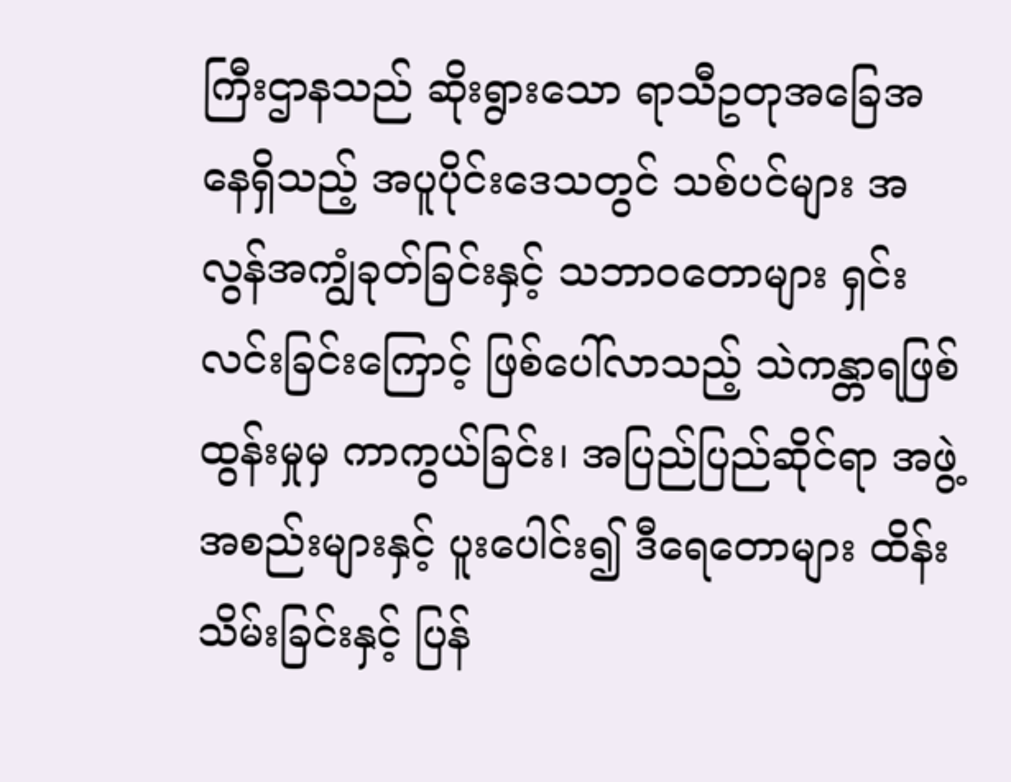ကြီးဌာနသည် ဆိုးရွားသော ရာသီဥတုအခြေအနေရှိသည့် အပူပိုင်းဒေသတွင် သစ်ပင်များ အလွန်အကျွံခုတ်ခြင်းနှင့် သဘာဝတောများ ရှင်းလင်းခြင်းကြောင့် ဖြစ်ပေါ်လာသည့် သဲကန္တာရဖြစ်ထွန်းမှုမှ ကာကွယ်ခြင်း၊ အပြည်ပြည်ဆိုင်ရာ အဖွဲ့အစည်းများနှင့် ပူးပေါင်း၍ ဒီရေတောများ ထိန်းသိမ်းခြင်းနှင့် ပြန်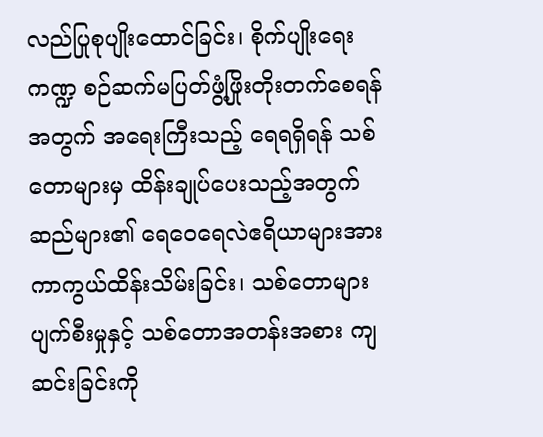လည်ပြုစုပျိုးထောင်ခြင်း၊ စိုက်ပျိုးရေးကဏ္ဍ စဉ်ဆက်မပြတ်ဖွံ့ဖြိုးတိုးတက်စေရန်အတွက် အရေးကြီးသည့် ရေရရှိရန် သစ်တောများမှ ထိန်းချုပ်ပေးသည့်အတွက် ဆည်များ၏ ရေဝေရေလဲဧရိယာများအား ကာကွယ်ထိန်းသိမ်းခြင်း၊ သစ်တောများပျက်စီးမှုနှင့် သစ်တောအတန်းအစား ကျဆင်းခြင်းကို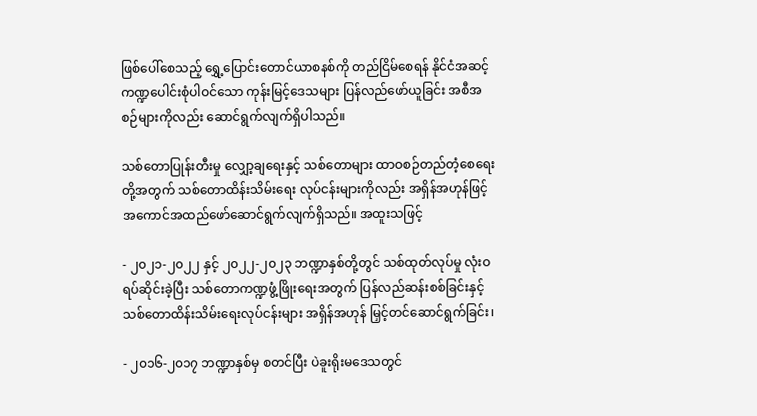ဖြစ်ပေါ်စေသည့် ရွှေ့ပြောင်းတောင်ယာစနစ်ကို တည်ငြိမ်စေရန် နိုင်ငံအဆင့် ကဏ္ဍပေါင်းစုံပါဝင်သော ကုန်းမြင့်ဒေသများ ပြန်လည်ဖော်ယူခြင်း အစီအစဉ်များကိုလည်း ဆောင်ရွက်လျက်ရှိပါသည်။

သစ်တောပြုန်းတီးမှု လျှော့ချရေးနှင့် သစ်တောများ ထာဝစဉ်တည်တံ့စေရေးတို့အတွက် သစ်တောထိန်းသိမ်းရေး လုပ်ငန်းများကိုလည်း အရှိန်အဟုန်ဖြင့် အကောင်အထည်ဖော်ဆောင်ရွက်လျက်ရှိသည်။ အထူးသဖြင့်

- ၂၀၂၁-၂၀၂၂ နှင့် ၂၀၂၂-၂၀၂၃ ဘဏ္ဍာနှစ်တို့တွင် သစ်ထုတ်လုပ်မှု လုံးဝရပ်ဆိုင်းခဲ့ပြီး သစ်တောကဏ္ဍဖွံ့ဖြိုးရေးအတွက် ပြန်လည်ဆန်းစစ်ခြင်းနှင့် သစ်တောထိန်းသိမ်းရေးလုပ်ငန်းများ အရှိန်အဟုန် မြှင့်တင်ဆောင်ရွက်ခြင်း၊

- ၂၀၁၆-၂၀၁၇ ဘဏ္ဍာနှစ်မှ စတင်ပြီး ပဲခူးရိုးမဒေသတွင်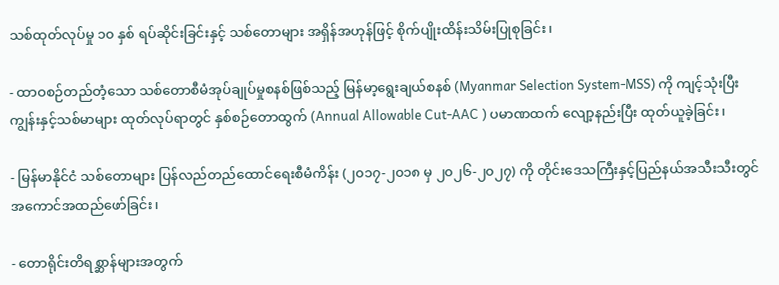သစ်ထုတ်လုပ်မှု ၁၀ နှစ် ရပ်ဆိုင်းခြင်းနှင့် သစ်တောများ အရှိန်အဟုန်ဖြင့် စိုက်ပျိုးထိန်းသိမ်းပြုစုခြင်း၊

- ထာဝစဉ်တည်တံ့သော သစ်တောစီမံအုပ်ချုပ်မှုစနစ်ဖြစ်သည့် မြန်မာ့ရွေးချယ်စနစ် (Myanmar Selection System-MSS) ကို ကျင့်သုံးပြီး ကျွန်းနှင့်သစ်မာများ ထုတ်လုပ်ရာတွင် နှစ်စဉ်တောထွက် (Annual Allowable Cut-AAC ) ပမာဏထက် လျော့နည်းပြီး ထုတ်ယူခဲ့ခြင်း၊

- မြန်မာနိုင်ငံ သစ်တောများ ပြန်လည်တည်ထောင်ရေးစီမံကိန်း (၂၀၁၇-၂၀၁၈ မှ ၂၀၂၆-၂၀၂၇) ကို တိုင်းဒေသကြီးနှင့်ပြည်နယ်အသီးသီးတွင် အကောင်အထည်ဖော်ခြင်း၊

- တောရိုင်းတိရစ္ဆာန်များအတွက်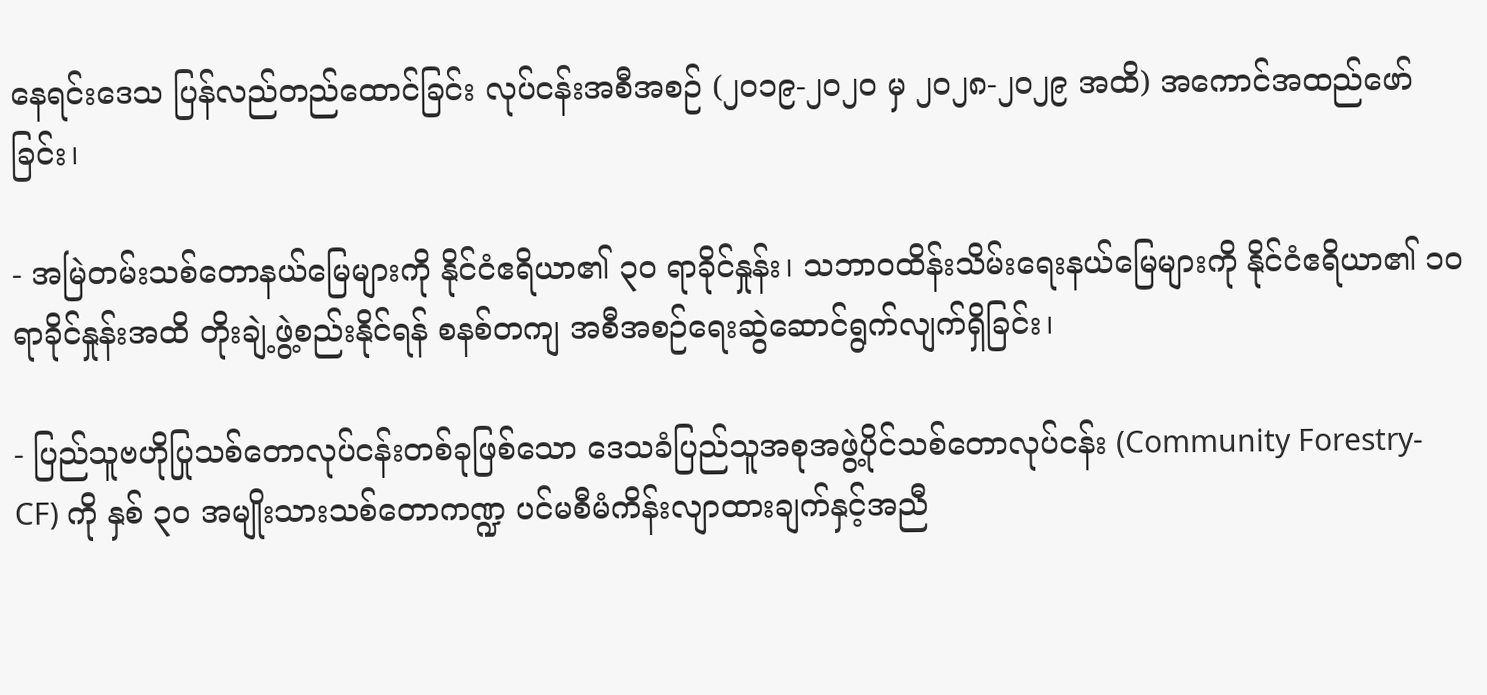နေရင်းဒေသ ပြန်လည်တည်ထောင်ခြင်း လုပ်ငန်းအစီအစဉ် (၂၀၁၉-၂၀၂၀ မှ ၂၀၂၈-၂၀၂၉ အထိ) အကောင်အထည်ဖော်ခြင်း၊

- အမြဲတမ်းသစ်တောနယ်မြေများကို နိုင်ငံဧရိယာ၏ ၃၀ ရာခိုင်နှုန်း၊ သဘာဝထိန်းသိမ်းရေးနယ်မြေများကို နိုင်ငံဧရိယာ၏ ၁၀ ရာခိုင်နှုန်းအထိ တိုးချဲ့ဖွဲ့စည်းနိုင်ရန် စနစ်တကျ အစီအစဉ်ရေးဆွဲဆောင်ရွက်လျက်ရှိခြင်း၊

- ပြည်သူဗဟိုပြုသစ်တောလုပ်ငန်းတစ်ခုဖြစ်သော ဒေသခံပြည်သူအစုအဖွဲ့ပိုင်သစ်တောလုပ်ငန်း (Community Forestry-CF) ကို နှစ် ၃၀ အမျိုးသားသစ်တောကဏ္ဍ ပင်မစီမံကိန်းလျာထားချက်နှင့်အညီ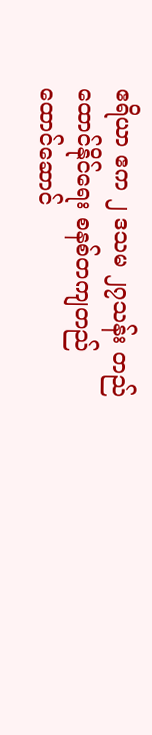ဧရိယာ ဧက ၂ ဒသမ ၂၇သန်း တည်ထောင်နိုင်ရေး စနစ်တကျတည်ထောင်ဆောင်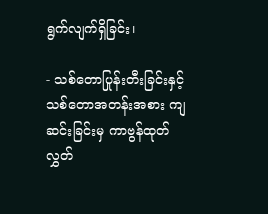ရွက်လျက်ရှိခြင်း၊

- သစ်တောပြုန်းတီးခြင်းနှင့် သစ်တောအတန်းအစား ကျဆင်းခြင်းမှ ကာဗွန်ထုတ်လွှတ်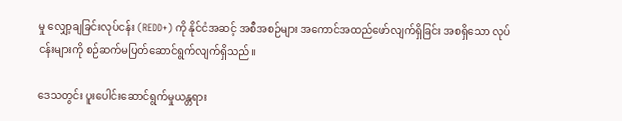မှု လျှော့ချခြင်းလုပ်ငန်း (REDD+) ကို နိုင်ငံအဆင့် အစီအစဉ်များ အကောင်အထည်ဖော်လျက်ရှိခြင်း အစရှိသော လုပ်ငန်းများကို စဉ်ဆက်မပြတ်ဆောင်ရွက်လျက်ရှိသည်။

ဒေသတွင်း ပူးပေါင်းဆောင်ရွက်မှုယန္တရား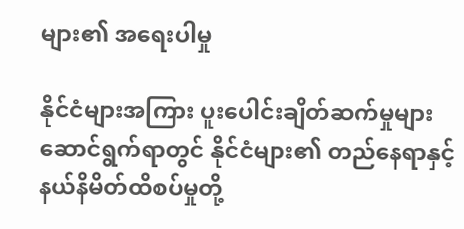များ၏ အရေးပါမှု

နိုင်ငံများအကြား ပူးပေါင်းချိတ်ဆက်မှုများ ဆောင်ရွက်ရာတွင် နိုင်ငံများ၏ တည်နေရာနှင့် နယ်နိမိတ်ထိစပ်မှုတို့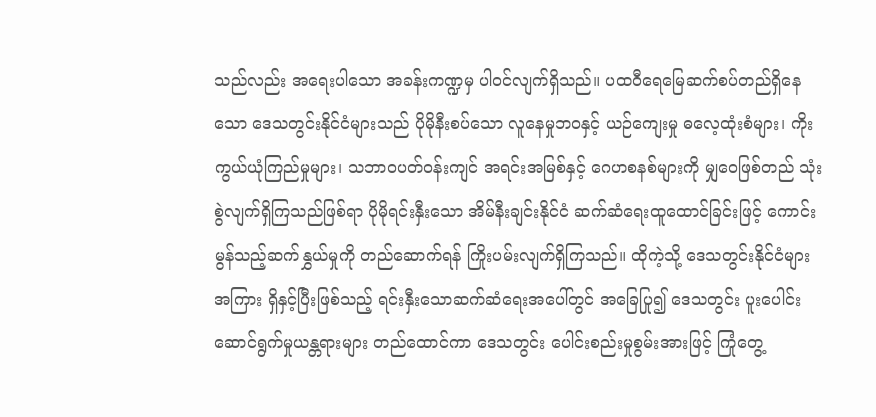သည်လည်း အရေးပါသော အခန်းကဏ္ဍမှ ပါဝင်လျက်ရှိသည်။ ပထဝီရေမြေဆက်စပ်တည်ရှိနေသော ဒေသတွင်းနိုင်ငံများသည် ပိုမိုနီးစပ်သော လူနေမှုဘဝနှင့် ယဉ်ကျေးမှု ဓလေ့ထုံးစံများ၊ ကိုးကွယ်ယုံကြည်မှုများ၊ သဘာဝပတ်ဝန်းကျင် အရင်းအမြစ်နှင့် ဂေဟစနစ်များကို မျှဝေဖြစ်တည် သုံးစွဲလျက်ရှိကြသည်ဖြစ်ရာ ပိုမိုရင်းနှီးသော အိမ်နီးချင်းနိုင်ငံ ဆက်ဆံရေးထူထောင်ခြင်းဖြင့် ကောင်းမွန်သည့်ဆက်နွှယ်မှုကို တည်ဆောက်ရန် ကြိုးပမ်းလျက်ရှိကြသည်။ ထိုကဲ့သို့ ဒေသတွင်းနိုင်ငံများအကြား ရှိနှင့်ပြီးဖြစ်သည့် ရင်းနှီးသောဆက်ဆံရေးအပေါ်တွင် အခြေပြု၍ ဒေသတွင်း ပူးပေါင်းဆောင်ရွက်မှုယန္တရားများ တည်ထောင်ကာ ဒေသတွင်း ပေါင်းစည်းမှုစွမ်းအားဖြင့် ကြုံတွေ့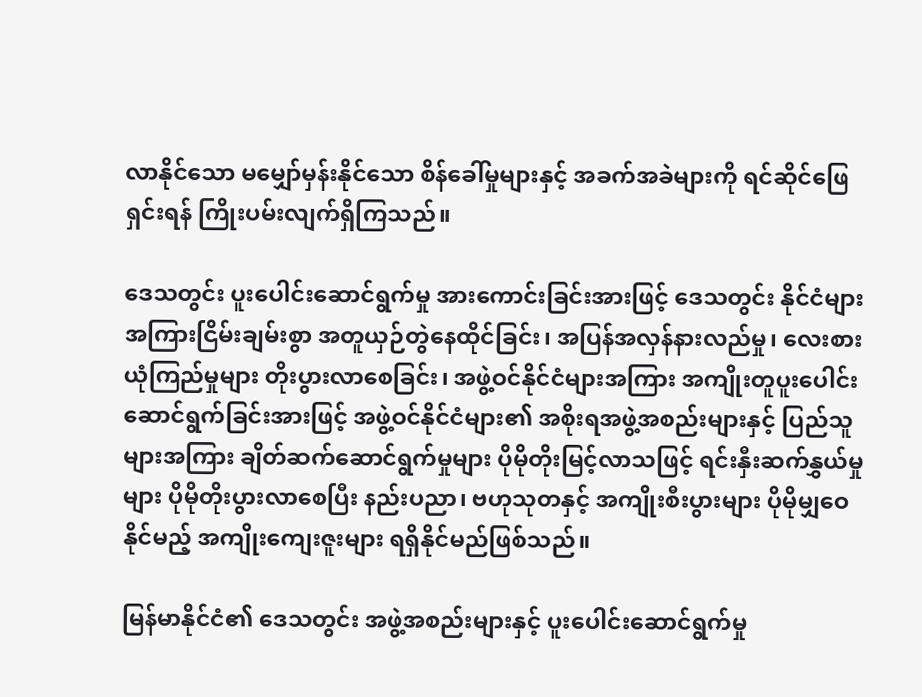လာနိုင်သော မမျှော်မှန်းနိုင်သော စိန်ခေါ်မှုများနှင့် အခက်အခဲများကို ရင်ဆိုင်ဖြေရှင်းရန် ကြိုးပမ်းလျက်ရှိကြသည်။

ဒေသတွင်း ပူးပေါင်းဆောင်ရွက်မှု အားကောင်းခြင်းအားဖြင့် ဒေသတွင်း နိုင်ငံများအကြားငြိမ်းချမ်းစွာ အတူယှဉ်တွဲနေထိုင်ခြင်း၊ အပြန်အလှန်နားလည်မှု၊ လေးစားယုံကြည်မှုများ တိုးပွားလာစေခြင်း၊ အဖွဲ့ဝင်နိုင်ငံများအကြား အကျိုးတူပူးပေါင်းဆောင်ရွက်ခြင်းအားဖြင့် အဖွဲ့ဝင်နိုင်ငံများ၏ အစိုးရအဖွဲ့အစည်းများနှင့် ပြည်သူများအကြား ချိတ်ဆက်ဆောင်ရွက်မှုများ ပိုမိုတိုးမြင့်လာသဖြင့် ရင်းနှီးဆက်နွှယ်မှု များ ပိုမိုတိုးပွားလာစေပြီး နည်းပညာ၊ ဗဟုသုတနှင့် အကျိုးစီးပွားများ ပိုမိုမျှဝေနိုင်မည့် အကျိုးကျေးဇူးများ ရရှိနိုင်မည်ဖြစ်သည်။

မြန်မာနိုင်ငံ၏ ဒေသတွင်း အဖွဲ့အစည်းများနှင့် ပူးပေါင်းဆောင်ရွက်မှု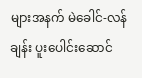များအနက် မဲခေါင်-လန်ချန်း ပူးပေါင်းဆောင်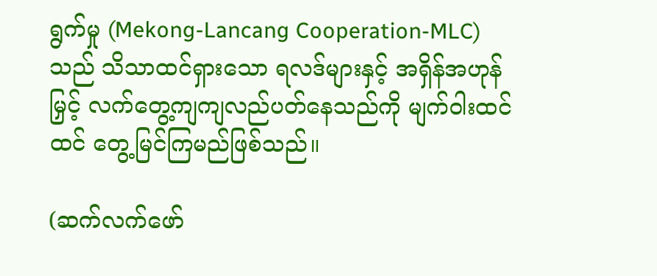ရွက်မှု (Mekong-Lancang Cooperation-MLC) သည် သိသာထင်ရှားသော ရလဒ်များနှင့် အရှိန်အဟုန်မြှင့် လက်တွေ့ကျကျလည်ပတ်နေသည်ကို မျက်ဝါးထင်ထင် တွေ့မြင်ကြမည်ဖြစ်သည်။

(ဆက်လက်ဖော်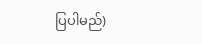ပြပါမည်)